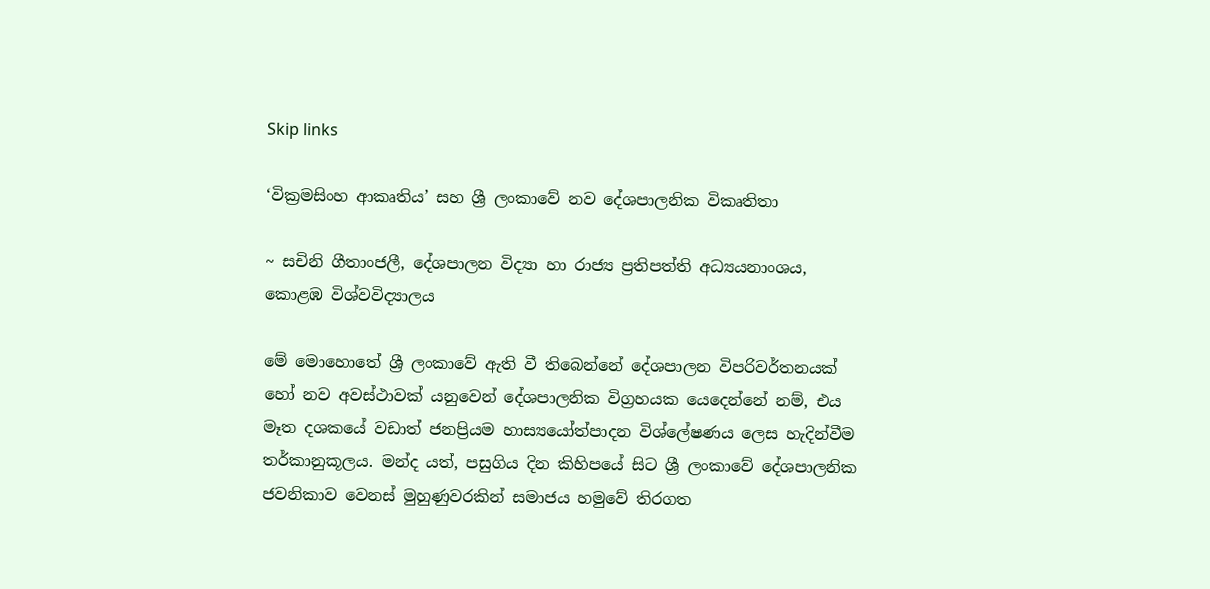Skip links

‘වික්‍රමසිංහ ආකෘතිය’ සහ ශ්‍රී ලංකාවේ නව දේශපාලනික විකෘතිතා

~ සචිනි ගීතාංජලී, දේශපාලන විද්‍යා හා රාජ්‍ය ප්‍රතිපත්ති අධ්‍යයනාංශය, කොළඹ විශ්වවිද්‍යාලය

මේ මොහොතේ ශ්‍රී ලංකාවේ ඇති වී තිබෙන්නේ දේශපාලන විපරිවර්තනයක් හෝ නව අවස්ථාවක් යනුවෙන් දේශපාලනික විග්‍රහයක යෙදෙන්නේ නම්, එය මෑත දශකයේ වඩාත් ජනප්‍රියම හාස්‍යයෝත්පාදන විශ්ලේෂණය ලෙස හැදින්වීම තර්කානුකූලය. මන්ද යත්, පසුගිය දින කිහිපයේ සිට ශ්‍රී ලංකාවේ දේශපාලනික ජවනිකාව වෙනස් මුහුණුවරකින් සමාජය හමුවේ තිරගත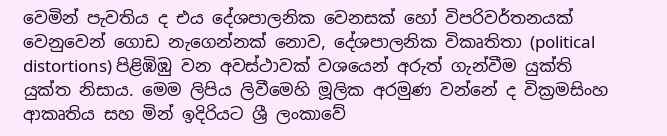වෙමින් පැවතිය ද එය දේශපාලනික වෙනසක් හෝ විපරිවර්තනයක් වෙනුවෙන් ගොඩ නැගෙන්නක් නොව, දේශපාලනික විකෘතිතා (political distortions) පිළිඹිඹු වන අවස්ථාවක් වශයෙන් අරුත් ගැන්වීම යුක්ති යුක්ත නිසාය. මෙම ලිපිය ලිවීමෙහි මූලික අරමුණ වන්නේ ද වික්‍රමසිංහ ආකෘතිය සහ මින් ඉදිරියට ශ්‍රී ලංකාවේ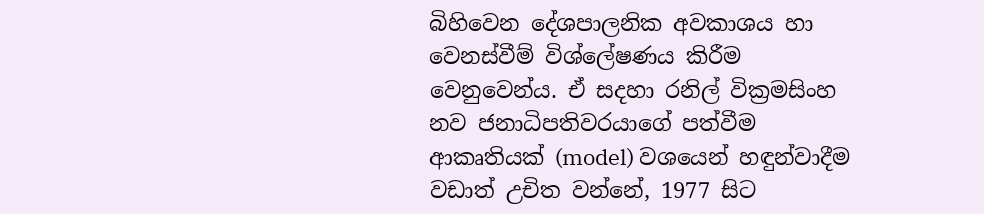බිහිවෙන දේශපාලනික අවකාශය හා වෙනස්වීම් විශ්ලේෂණය කිරීම වෙනුවෙන්ය. ඒ සදහා රනිල් වික්‍රමසිංහ නව ජනාධිපතිවරයාගේ පත්වීම ආකෘතියක් (model) වශයෙන් හඳුන්වාදීම වඩාත් උචිත වන්නේ, 1977 සිට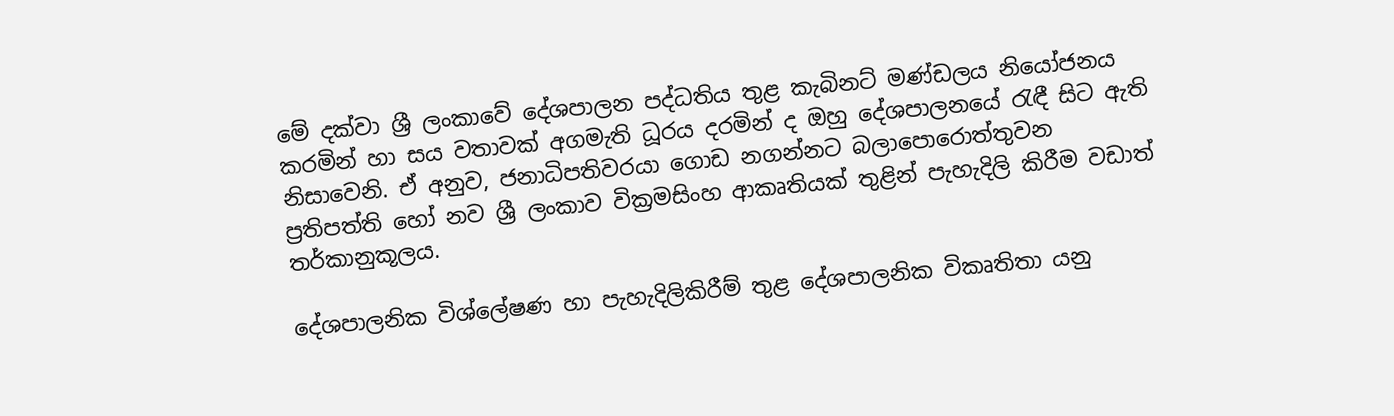මේ දක්වා ශ්‍රී ලංකාවේ දේශපාලන පද්ධතිය තුළ කැබිනට් මණ්ඩලය නියෝජනය කරමින් හා සය වතාවක් අගමැති ධූරය දරමින් ද ඔහු දේශපාලනයේ රැඳී සිට ඇති නිසාවෙනි. ඒ අනුව, ජනාධිපතිවරයා ගොඩ නගන්නට බලාපොරොත්තුවන ප්‍රතිපත්ති හෝ නව ශ්‍රී ලංකාව වික්‍රමසිංහ ආකෘතියක් තුළින් පැහැදිලි කිරීම වඩාත් තර්කානුකූලය.

දේශපාලනික විශ්ලේෂණ හා පැහැදිලිකිරීම් තුළ දේශපාලනික විකෘතිතා යනු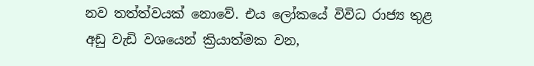නව තත්ත්වයක් නොවේ. එය ලෝකයේ විවිධ රාජ්‍ය තුළ අඩු වැඩි වශයෙන් ක්‍රියාත්මක වන,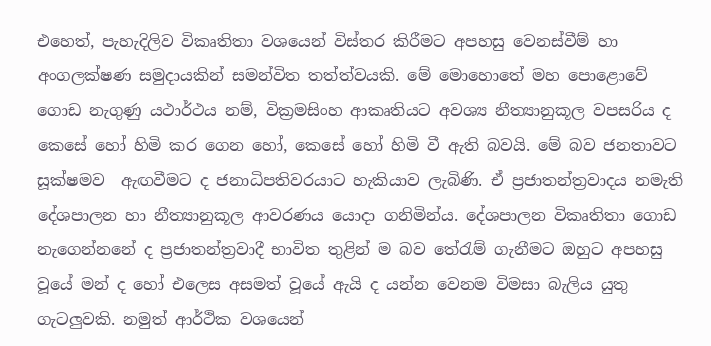එහෙත්, පැහැදිලිව විකෘතිතා වශයෙන් විස්තර කිරීමට අපහසු වෙනස්වීම් හා අංගලක්ෂණ සමුදායකින් සමන්විත තත්ත්වයකි. මේ මොහොතේ මහ පොළොවේ ගොඩ නැගුණු යථාර්ථය නම්, වික්‍රමසිංහ ආකෘතියට අවශ්‍ය නීත්‍යානුකූල වපසරිය ද කෙසේ හෝ හිමි කර ගෙන හෝ, කෙසේ හෝ හිමි වී ඇති බවයි. මේ බව ජනතාවට සූක්ෂමව  ඇඟවීමට ද ජනාධිපතිවරයාට හැකියාව ලැබිණි. ඒ ප්‍රජාතන්ත්‍රවාදය නමැති දේශපාලන හා නීත්‍යානුකූල ආවරණය යොදා ගනිමින්ය. දේශපාලන විකෘතිතා ගොඩ නැගෙන්නනේ ද ප්‍රජාතන්ත්‍රවාදී භාවිත තුළින් ම බව තේරැම් ගැනීමට ඔහුට අපහසු වූයේ මන් ද හෝ එලෙස අසමත් වූයේ ඇයි ද යන්න වෙනම විමසා බැලිය යුතු ගැටලුවකි. නමුත් ආර්ථික වශයෙන්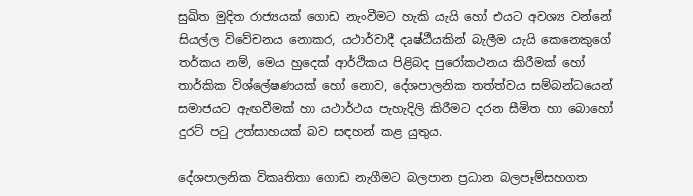සුඛිත මුදිත රාජ්‍යයක් ගොඩ නැංවීමට හැකි යැයි හෝ එයට අවශ්‍ය වන්නේ සියල්ල විවේචනය නොකර, යථාර්වාදී දෘෂ්ඨීයකින් බැලීම යැයි කෙනෙකුගේ තර්කය නම්, මෙය හුදෙක් ආර්ථිකය පිළිබද පුරෝකථනය කිරීමක් හෝ තාර්කික විශ්ලේෂණයක් හෝ නොව, දේශපාලනික තත්ත්වය සම්බන්ධයෙන් සමාජයට ඇඟවීමක් හා යථාර්ථය පැහැදිලි කිරීමට දරන සීමිත හා බොහෝ දුරට් පටු උත්සාහයක් බව සඳහන් කළ යුතුය.

දේශපාලනික විකෘතිතා ගොඩ නැගීමට බලපාන ප්‍රධාන බලපෑම්සහගත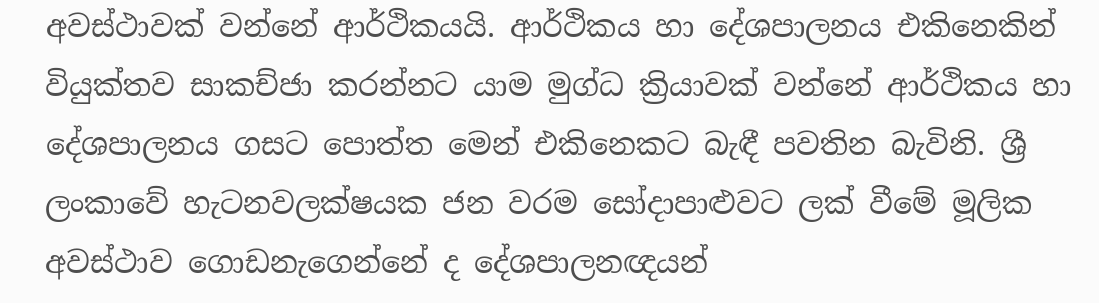අවස්ථාවක් වන්නේ ආර්ථිකයයි. ආර්ථිකය හා දේශපාලනය එකිනෙකින් වියුක්තව සාකච්ජා කරන්නට යාම මුග්ධ ක්‍රියාවක් වන්නේ ආර්ථිකය හා දේශපාලනය ගසට පොත්ත මෙන් එකිනෙකට බැඳී පවතින බැවිනි. ශ්‍රී ලංකාවේ හැටනවලක්ෂයක ජන වරම සෝදාපාළුවට ලක් වීමේ මූලික අවස්ථාව ගොඩනැගෙන්නේ ද දේශපාලනඥයන්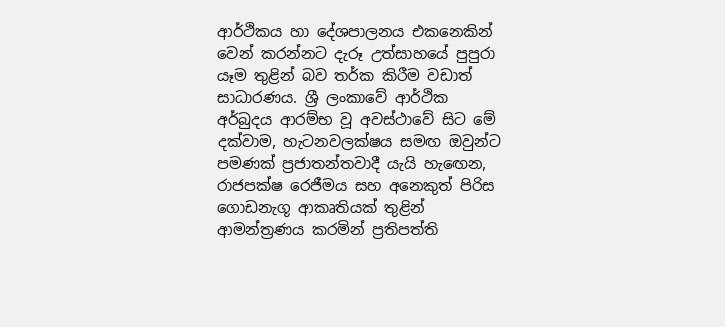ආර්ථිකය හා දේශපාලනය එකනෙකින් වෙන් කරන්නට දැරූ උත්සාහයේ පුපුරා යෑම තුළින් බව තර්ක කිරීම වඩාත් සාධාරණය. ශ්‍රී ලංකාවේ ආර්ථික අර්බුදය ආරම්භ වූ අවස්ථාවේ සිට මේ දක්වාම, හැටනවලක්ෂය සමඟ ඔවුන්ට පමණක් ප්‍රජාතන්තවාදී යැයි හැඟෙන, රාජපක්ෂ රෙජීමය සහ අනෙකුත් පිරිස ගොඩනැගූ ආකෘතියක් තුළින් ආමන්ත්‍රණය කරමින් ප්‍රතිපත්ති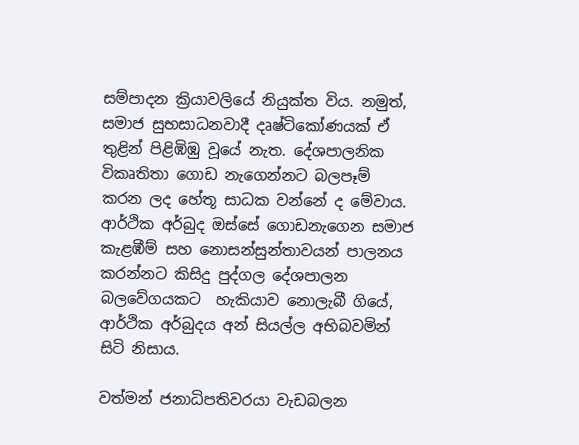සම්පාදන ක්‍රියාවලියේ නියුක්ත විය. නමුත්, සමාජ සුභසාධනවාදී දෘෂ්ටිකෝණයක් ඒ තුළින් පිළිඹිඹු වූයේ නැත. දේශපාලනික විකෘතිතා ගොඩ නැගෙන්නට බලපෑම් කරන ලද හේතූ සාධක වන්නේ ද මේවාය. ආර්ථික අර්බුද ඔස්සේ ගොඩනැගෙන සමාජ කැළඹීම් සහ නොසන්සුන්තාවයන් පාලනය කරන්නට කිසිදු පුද්ගල දේශපාලන බලවේගයකට  හැකියාව නොලැබී ගියේ, ආර්ථික අර්බුදය අන් සියල්ල අභිබවමින් සිටි නිසාය.

වත්මන් ජනාධිපතිවරයා වැඩබලන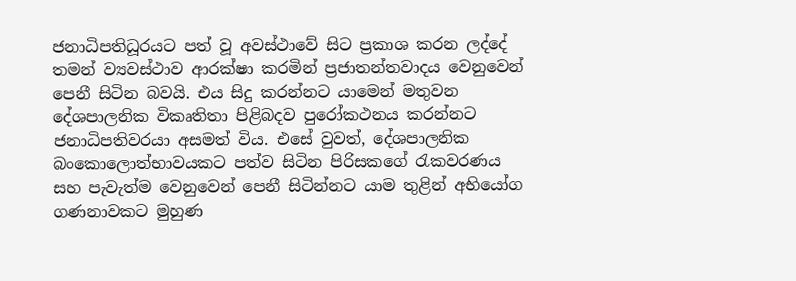ජනාධිපතිධූරයට පත් වූ අවස්ථාවේ සිට ප්‍රකාශ කරන ලද්දේ තමන් ව්‍යවස්ථාව ආරක්ෂා කරමින් ප්‍රජාතන්තවාදය වෙනුවෙන් පෙනී සිටින බවයි. එය සිදු කරන්නට යාමෙන් මතුවන දේශපාලනික විකෘතිතා පිළිබදව පුරෝකථනය කරන්නට ජනාධිපතිවරයා අසමත් විය. එසේ වුවත්, දේශපාලනික බංකොලොත්භාවයකට පත්ව සිටින පිරිසකගේ රැකවරණය සහ පැවැත්ම වෙනුවෙන් පෙනී සිටින්නට යාම තුළින් අභියෝග ගණනාවකට මුහුණ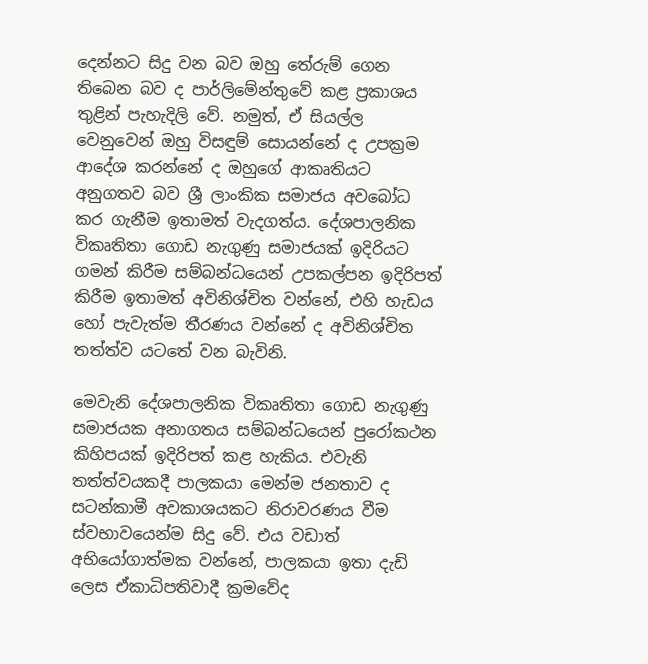දෙන්නට සිදු වන බව ඔහු තේරුම් ගෙන තිබෙන බව ද පාර්ලිමේන්තුවේ කළ ප්‍රකාශය තුළින් පැහැදිලි වේ. නමුත්, ඒ සියල්ල වෙනුවෙන් ඔහු විසඳුම් සොයන්නේ ද උපක්‍රම ආදේශ කරන්නේ ද ඔහුගේ ආකෘතියට අනුගතව බව ශ්‍රී ලාංකික සමාජය අවබෝධ කර ගැනීම ඉතාමත් වැදගත්ය. දේශපාලනික විකෘතිතා ගොඩ නැගුණු සමාජයක් ඉදිරියට ගමන් කිරීම සම්බන්ධයෙන් උපකල්පන ඉදිරිපත් කිරීම ඉතාමත් අවිනිශ්චිත වන්නේ, එහි හැඩය හෝ පැවැත්ම තීරණය වන්නේ ද අවිනිශ්චිත තත්ත්ව යටතේ වන බැවිනි.

මෙවැනි දේශපාලනික විකෘතිතා ගොඩ නැගුණු සමාජයක අනාගතය සම්බන්ධයෙන් පුරෝකථන කිහිපයක් ඉදිරිපත් කළ හැකිය. එවැනි තත්ත්වයකදී පාලකයා මෙන්ම ජනතාව ද සටන්කාමී අවකාශයකට නිරාවරණය වීම ස්වභාවයෙන්ම සිදු වේ. එය වඩාත් අභියෝගාත්මක වන්නේ, පාලකයා ඉතා දැඩි ලෙස ඒකාධිපතිවාදී ක්‍රමවේද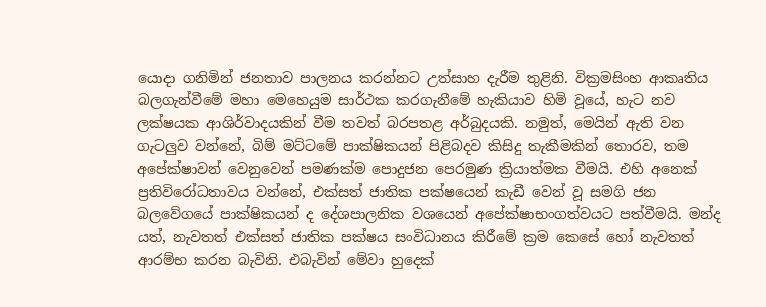යොදා ගනිමින් ජනතාව පාලනය කරන්නට උත්සාහ දැරීම තුළිනි. වික්‍රමසිංහ ආකෘතිය බලගැන්වීමේ මහා මෙහෙයුම සාර්ථක කරගැනීමේ හැකියාව හිමි වූයේ, හැට නව ලක්ෂයක ආශිර්වාදයකින් වීම තවත් බරපතළ අර්බුදයකි. නමුත්, මෙයින් ඇති වන ගැටලුව වන්නේ, බිම් මට්ටමේ පාක්ෂිකයන් පිළිබදව කිසිදු තැකීමකින් තොරව, තම අපේක්ෂාවන් වෙනුවෙන් පමණක්ම පොදුජන පෙරමුණ ක්‍රියාත්මක වීමයි. එහි අනෙක් ප්‍රතිවිරෝධතාවය වන්නේ, එක්සත් ජාතික පක්ෂයෙන් කැඩී වෙන් වූ සමගි ජන බලවේගයේ පාක්ෂිකයන් ද දේශපාලනික වශයෙන් අපේක්ෂාභංගත්වයට පත්වීමයි. මන්ද යත්, නැවතත් එක්සත් ජාතික පක්ෂය සංවිධානය කිරීමේ ක්‍රම කෙසේ හෝ නැවතත් ආරම්භ කරන බැවිනි. එබැවින් මේවා හුදෙක්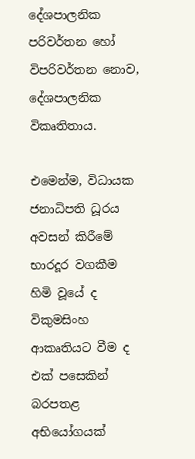දේශපාලනික පරිවර්තන හෝ විපරිවර්තන නොව, දේශපාලනික විකෘතිතාය.

එමෙන්ම, විධායක ජනාධිපති ධූරය අවසන් කිරීමේ භාරදූර වගකීම හිමි වූයේ ද විකුමසිංහ ආකෘතියට වීම ද එක් පසෙකින් බරපතළ අභියෝගයක්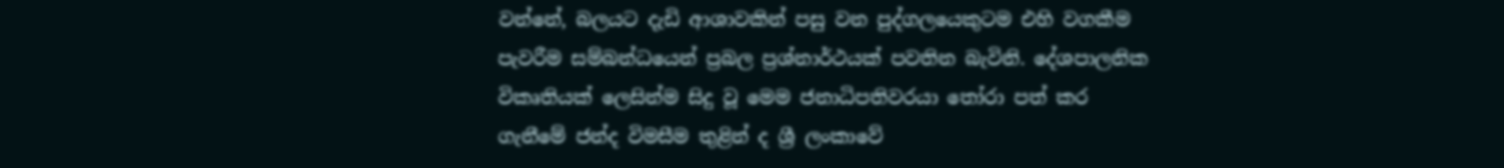වන්නේ, බලයට දැඩි ආශාවකින් පසු වන පුද්ගලයෙකුටම එහි වගකීම පැවරීම සම්බන්ධයෙන් ප්‍රබල ප්‍රශ්නාර්ථයක් පවතින බැවිනි. දේශපාලනික විකෘතියක් ලෙසින්ම සිදු වූ මෙම ජනාධිපතිවරයා තෝරා පත් කර ගැනීමේ ජන්ද විමසීම තුළින් ද ශ්‍රී ලංකාවේ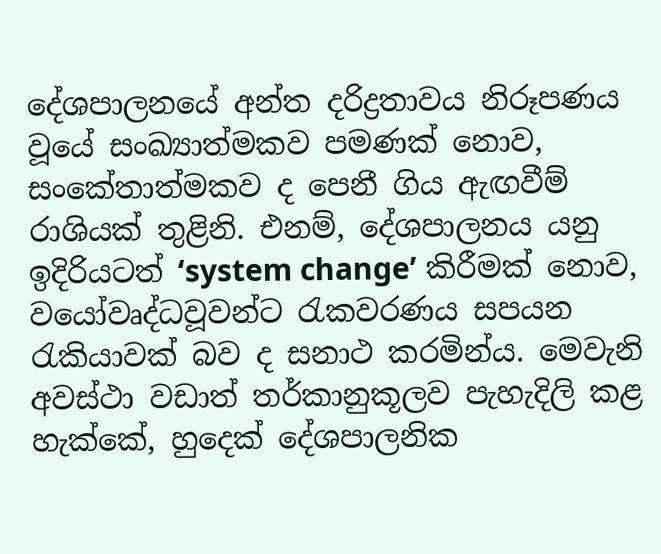දේශපාලනයේ අන්ත දරිද්‍රතාවය නිරූපණය වූයේ සංඛ්‍යාත්මකව පමණක් නොව, සංකේතාත්මකව ද පෙනී ගිය ඇඟවීම් රාශියක් තුළිනි. එනම්, දේශපාලනය යනු ඉදිරියටත් ‘system change’ කිරීමක් නොව, වයෝවෘද්ධවූවන්ට රැකවරණය සපයන රැකියාවක් බව ද සනාථ කරමින්ය. මෙවැනි අවස්ථා වඩාත් තර්කානුකූලව පැහැදිලි කළ හැක්කේ, හුදෙක් දේශපාලනික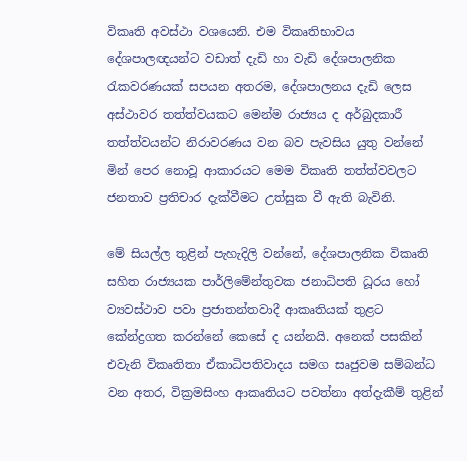විකෘති අවස්ථා වශයෙනි. එම විකෘතිභාවය දේශපාලඥයන්ට වඩාත් දැඩි හා වැඩි දේශපාලනික රැකවරණයක් සපයන අතරම, දේශපාලනය දැඩි ලෙස අස්ථාවර තත්ත්වයකට මෙන්ම රාජ්‍යය ද අර්බුදකාරී තත්ත්වයන්ට නිරාවරණය වන බව පැවසිය යුතු වන්නේ මින් පෙර නොවූ ආකාරයට මෙම විකෘති තත්ත්වවලට ජනතාව ප්‍රතිචාර දැක්වීමට උත්සුක වී ඇති බැවිනි.

මේ සියල්ල තුළින් පැහැදිලි වන්නේ, දේශපාලනික විකෘති සහිත රාජ්‍යයක පාර්ලිමේන්තුවක ජනාධිපති ධූරය හෝ ව්‍යවස්ථාව පවා ප්‍රජාතන්තවාදී ආකෘතියක් තුළට කේන්ද්‍රගත කරන්නේ කෙසේ ද යන්නයි. අනෙක් පසකින් එවැනි විකෘතිතා ඒකාධිපතිවාදය සමග සෘජුවම සම්බන්ධ වන අතර, වික්‍රමසිංහ ආකෘතියට පවත්නා අත්දැකීම් තුළින්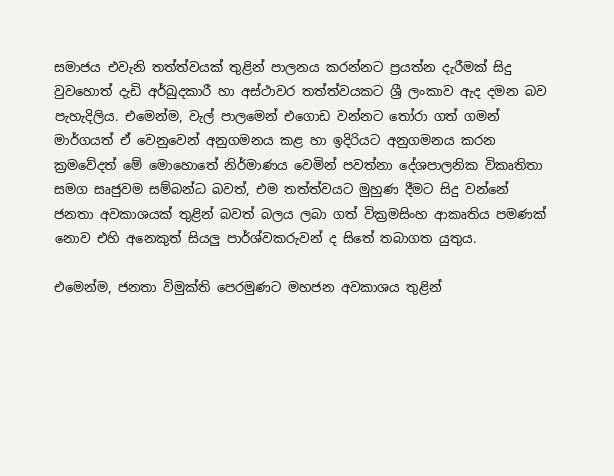සමාජය එවැනි තත්ත්වයක් තුළින් පාලනය කරන්නට ප්‍රයත්න දැරීමක් සිදු වුවහොත් දැඩි අර්බුදකාරී හා අස්ථාවර තත්ත්වයකට ශ්‍රී ලංකාව ඇද දමන බව පැහැදිලිය. එමෙන්ම, වැල් පාලමෙන් එගොඩ වන්නට තෝරා ගත් ගමන් මාර්ගයත් ඒ වෙනුවෙන් අනුගමනය කළ හා ඉදිරියට අනුගමනය කරන ක්‍රමවේදත් මේ මොහොතේ නිර්මාණය වෙමින් පවත්නා දේශපාලනික විකෘතිතා සමග සෘජුවම සම්බන්ධ බවත්, එම තත්ත්වයට මුහුණ දීමට සිදු වන්නේ ජනතා අවකාශයක් තුළින් බවත් බලය ලබා ගත් වික්‍රමසිංහ ආකෘතිය පමණක් නොව එහි අනෙකුත් සියලු පාර්ශ්වකරුවන් ද සිතේ තබාගත යුතුය.

එමෙන්ම, ජනතා විමුක්ති පෙරමුණට මහජන අවකාශය තුළින්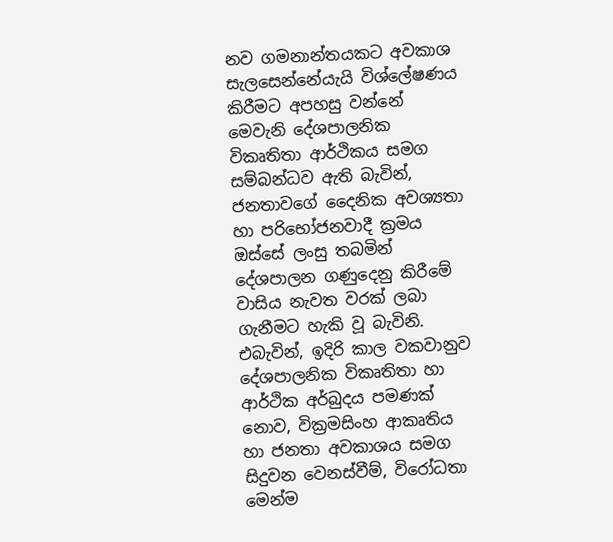නව ගමනාන්තයකට අවකාශ සැලසෙන්නේයැයි විශ්ලේෂණය කිරීමට අපහසු වන්නේ මෙවැනි දේශපාලනික විකෘතිතා ආර්ථිකය සමග සම්බන්ධව ඇති බැවින්, ජනතාවගේ දෛනික අවශ්‍යතා හා පරිභෝජනවාදී ක්‍රමය ඔස්සේ ලංසු තබමින් දේශපාලන ගණුදෙනු කිරීමේ වාසිය නැවත වරක් ලබා ගැනීමට හැකි වූ බැවිනි. එබැවින්, ඉදිරි කාල වකවානුව දේශපාලනික විකෘතිතා හා ආර්ථික අර්බුදය පමණක් නොව, වික්‍රමසිංහ ආකෘතිය හා ජනතා අවකාශය සමග සිදුවන වෙනස්වීම්, විරෝධතා මෙන්ම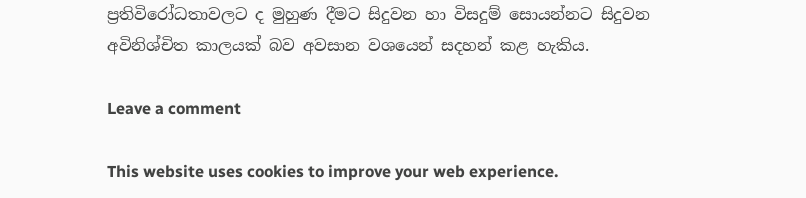ප්‍රතිවිරෝධතාවලට ද මුහුණ දීමට සිදුවන හා විසදුම් සොයන්නට සිදුවන අවිනිශ්චිත කාලයක් බව අවසාන වශයෙන් සදහන් කළ හැකිය.

Leave a comment

This website uses cookies to improve your web experience.